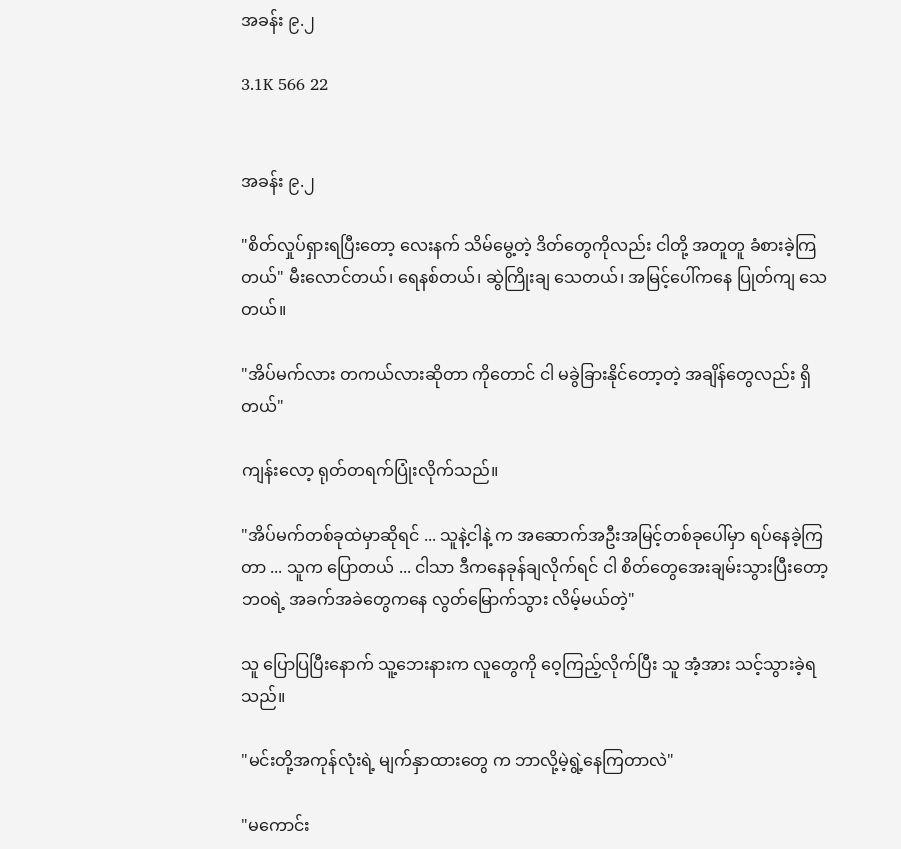အခန်း ၉.၂

3.1K 566 22


အခန်း ၉.၂

"စိတ်လှုပ်ရှားရပြီးတော့ လေးနက် သိမ်မွေ့တဲ့ ဒိတ်တွေကိုလည်း ငါတို့ အတူတူ ခံစားခဲ့ကြတယ်" မီးလောင်တယ်၊ ရေနစ်တယ်၊ ‌ဆွဲကြိုးချ သေတယ်၊ အမြင့်ပေါ်ကနေ ပြုတ်ကျ သေတယ်။

"အိပ်မက်လား တကယ်လားဆိုတာ ကိုတောင် ငါ မခွဲခြားနိုင်တော့တဲ့ အချိန်တွေလည်း ရှိတယ်"

ကျန်းလော့ ရုတ်တရက်ပြုံးလိုက်သည်။

"အိပ်မက်တစ်ခုထဲမှာဆိုရင် ... သူနဲ့ငါနဲ့ က အဆောက်အဦးအမြင့်တစ်ခုပေါ်မှာ ရပ်နေခဲ့ကြတာ ... သူက ပြောတယ် ... ငါသာ ဒီကနေခုန်ချလိုက်ရင် ငါ စိတ်တွေအေးချမ်းသွားပြီးတော့ ဘဝရဲ့ အခက်အခဲတွေကနေ လွတ်မြောက်သွား လိမ့်မယ်တဲ့"

သူ ပြောပြပြီးနောက် သူ့ဘေးနားက လူတွေကို ဝေ့ကြည့်လိုက်ပြီး သူ အံ့အား သင့်သွားခဲ့ရသည်။

"မင်းတို့အကုန်လုံးရဲ့ မျက်နှာထားတွေ က ဘာလို့‌မဲ့ရွဲ့နေကြတာလဲ"

"မကောင်း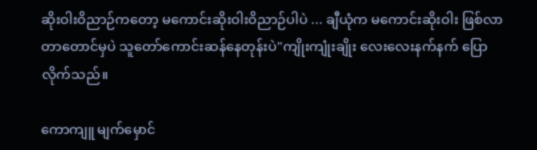ဆိုးဝါးဝိညာဉ်ကတော့ မကောင်းဆိုးဝါးဝိညာဉ်ပါပဲ ... ချီယုံက မကောင်းဆိုးဝါး ဖြစ်လာတာတောင်မှပဲ သူတော်ကောင်းဆန်နေတုန်းပဲ"ကျိုးကျုံးချိုး လေးလေးနက်နက် ပြော လိုက်သည်။

ကောကျူ မျက်မှောင်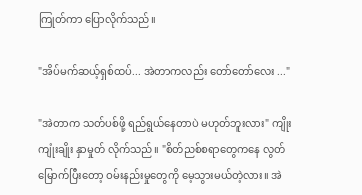ကြုတ်ကာ ပြောလိုက်သည်။

"အိပ်မက်ဆယ့်ရှစ်ထပ်... အဲတာကလည်း တော်တော်လေး ..."

"အဲတာက သတ်ပစ်ဖို့ ရည်ရွယ်နေတာပဲ မဟုတ်ဘူးလား" ကျိုးကျုံးချိုး နှာမှုတ် လိုက်သည်။ "စိတ်ညစ်စရာတွေကနေ လွတ်မြောက်ပြီးတော့ ဝမ်းနည်းမှုတွေကို မေ့သွားမယ်တဲ့လား။ အဲ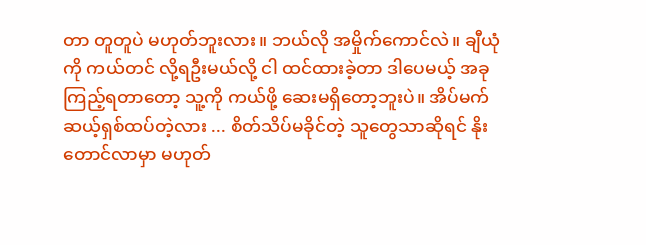တာ တူတူပဲ မဟုတ်ဘူးလား။ ဘယ်လို အမှိုက်ကောင်လဲ။ ချီယုံကို ကယ်တင် လို့ရဦးမယ်လို့ ငါ ထင်ထားခဲ့တာ ဒါပေမယ့် အခုကြည့်ရတာတော့ သူ့ကို ကယ်ဖို့ ဆေးမရှိတော့ဘူးပဲ။ အိပ်မက် ဆယ့်ရှစ်ထပ်တဲ့လား ... စိတ်သိပ်မခိုင်တဲ့ သူတွေသာဆိုရင် နိုးတောင်လာမှာ မဟုတ်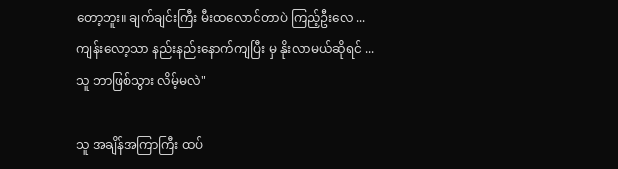တော့ဘူး။ ချက်ချင်းကြီး မီးထလောင်တာပဲ ကြည့်ဦးလေ ... ကျန်းလော့သာ ‌နည်းနည်းနောက်ကျပြီး မှ နိုးလာမယ်ဆိုရင် ... သူ ဘာဖြစ်သွား လိမ့်မလဲ"

သူ အချိန်အကြာကြီး ထပ်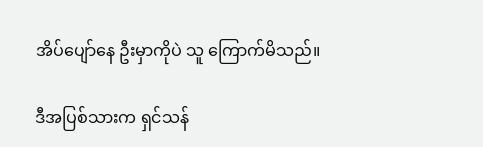အိပ်ပျော်နေ ဦးမှာကိုပဲ သူ ကြောက်မိသည်။

ဒီအပြစ်သားက ရှင်သန်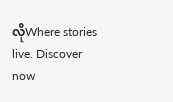လိုWhere stories live. Discover now